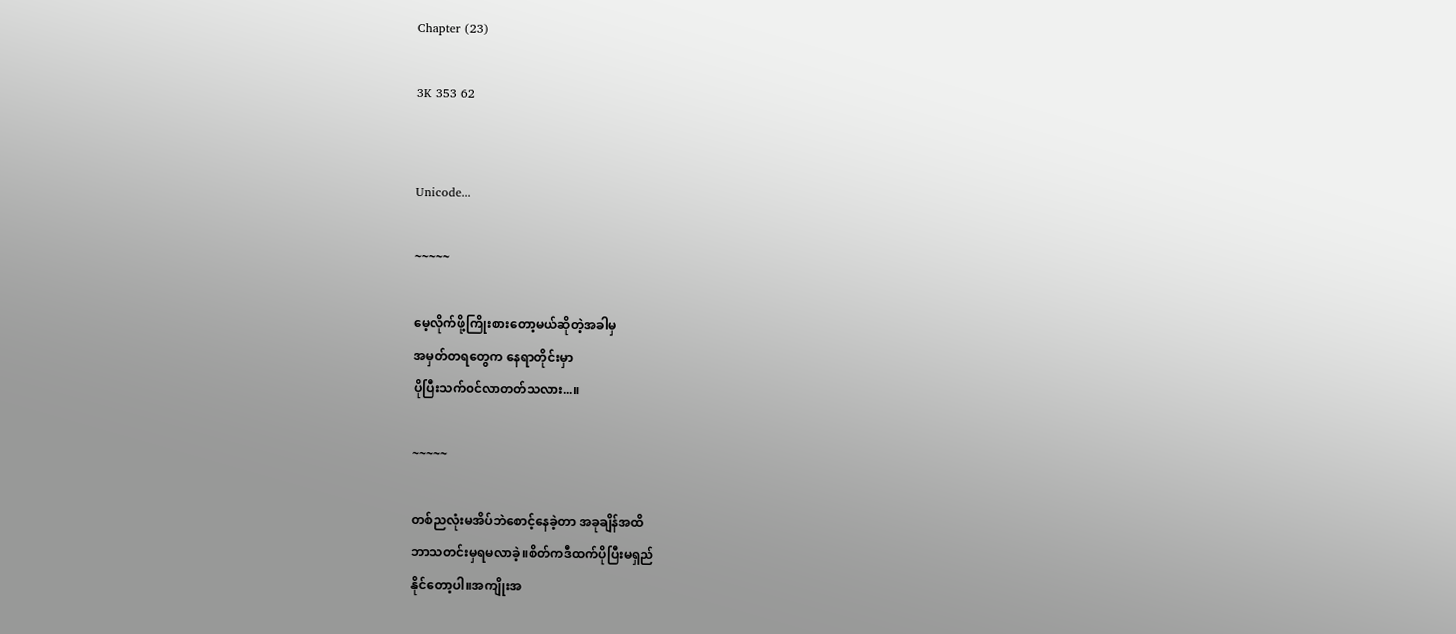Chapter (23)

3K 353 62


Unicode...

~~~~~

မေ့လိုက်ဖို့ကြိုးစားတော့မယ်ဆိုတဲ့အခါမှ
အမှတ်တရတွေက နေရာတိုင်းမှာ
ပိုပြီးသက်၀င်လာတတ်သလား...။

~~~~~

တစ်ညလုံးမအိပ်ဘဲစောင့်နေခဲ့တာ အခုချိန်အထိ
ဘာသတင်းမှရမလာခဲ့။စိတ်ကဒီထက်ပိုပြီးမရှည်
နိုင်တော့ပါ။အကျိုးအ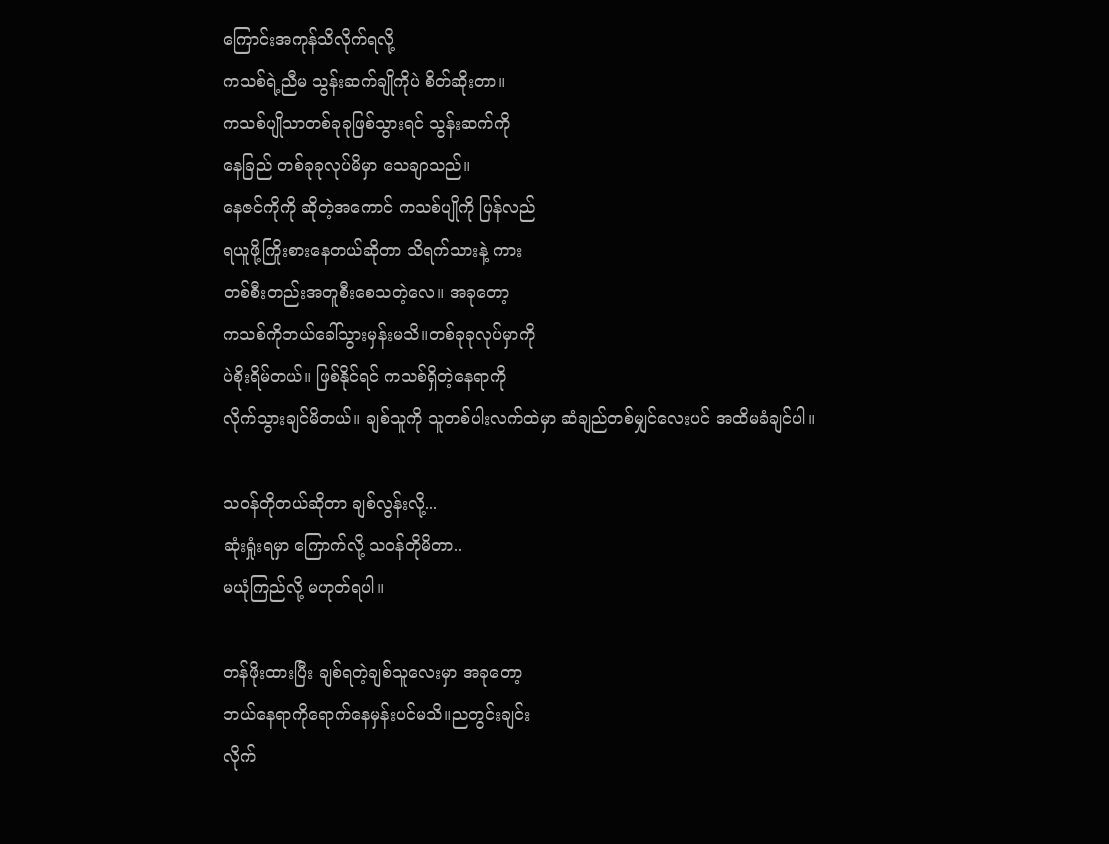ကြောင်းအကုန်သိလိုက်ရလို့
ကသစ်ရဲ့ညီမ သွန်းဆက်ချိုကိုပဲ စိတ်ဆိုးတာ။
ကသစ်ပျိုသာတစ်ခုခုဖြစ်သွားရင် သွန်းဆက်ကို
နေခြည် တစ်ခုခုလုပ်မိမှာ သေချာသည်။
နေဇင်ကိုကို ဆိုတဲ့အကောင် ကသစ်ပျိုကို ပြန်လည်
ရယူဖို့ကြိုးစားနေတယ်ဆိုတာ သိရက်သားနဲ့ ကား
တစ်စီးတည်းအတူစီးစေသတဲ့လေ။ အခုတော့
ကသစ်ကိုဘယ်ခေါ်သွားမှန်းမသိ။တစ်ခုခုလုပ်မှာကို
ပဲစိုးရိမ်တယ်။ ဖြစ်နိုင်ရင် ကသစ်ရှိတဲ့နေရာကို
လိုက်သွားချင်မိတယ်။ ချစ်သူကို သူတစ်ပါးလက်ထဲမှာ ဆံချည်တစ်မျှင်လေးပင် အထိမခံချင်ပါ။

သဝန်တိုတယ်ဆိုတာ ချစ်လွန်းလို့...
ဆုံးရှုံးရမှာ ကြောက်လို့ သဝန်တိုမိတာ..
မယုံကြည်လို့ မဟုတ်ရပါ။

တန်ဖိုးထားပြီး ချစ်ရတဲ့ချစ်သူလေးမှာ အခုတော့
ဘယ်နေရာကိုရောက်နေမှန်းပင်မသိ။ညတွင်းချင်း
လိုက်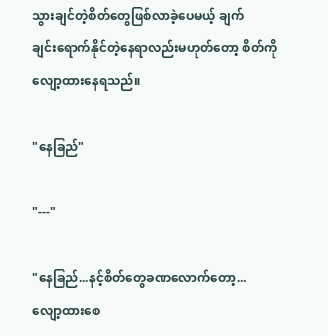သွားချင်တဲ့စိတ်တွေဖြစ်လာခဲ့ပေမယ့် ချက်
ချင်းရောက်နိုင်တဲ့နေရာလည်းမဟုတ်တော့ စိတ်ကို
လျော့ထားနေရသည်။

"နေခြည်"

"---"

"နေခြည်...နင့်စိတ်တွေခဏလောက်တော့...
လျော့ထားစေ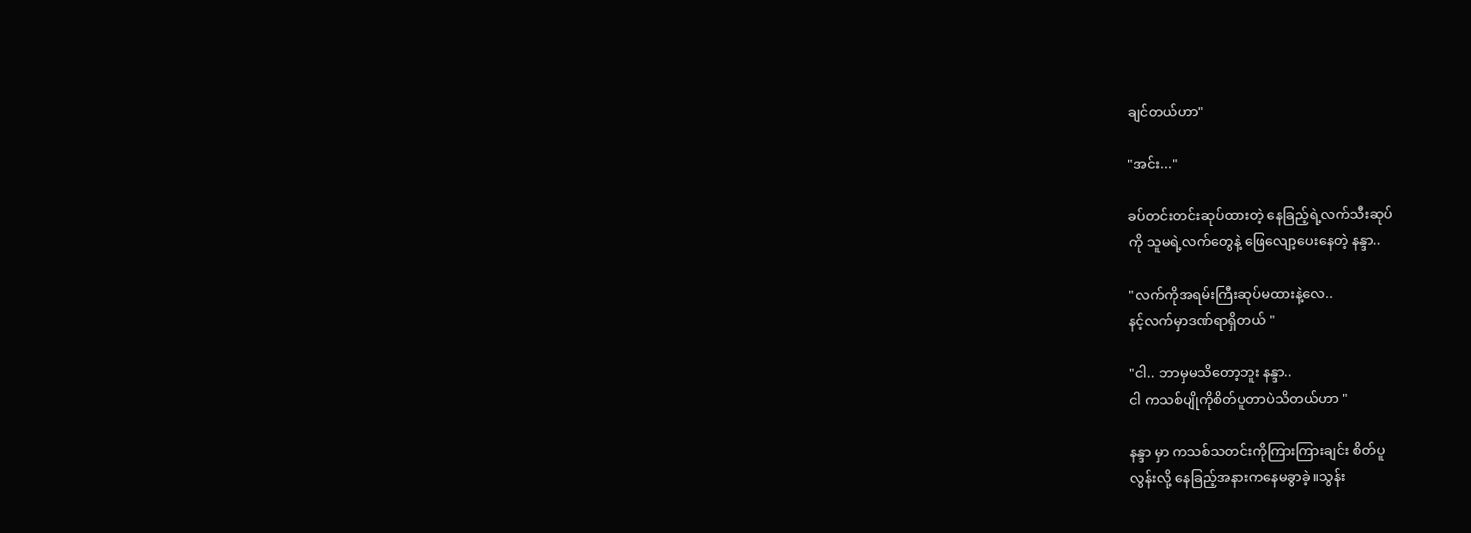ချင်တယ်ဟာ"

"အင်း..."

ခပ်တင်းတင်းဆုပ်ထားတဲ့ နေခြည့်ရဲ့လက်သီးဆုပ်
ကို သူမရဲ့လက်တွေနဲ့ ဖြေလျော့ပေးနေတဲ့ နန္ဒာ..

"လက်ကိုအရမ်းကြီးဆုပ်မထားနဲ့လေ..
နင့်လက်မှာဒဏ်ရာရှိတယ် "

"ငါ.. ဘာမှမသိတော့ဘူး နန္ဒာ..
ငါ ကသစ်ပျိုကိုစိတ်ပူတာပဲသိတယ်ဟာ "

နန္ဒာ မှာ ကသစ်သတင်းကိုကြားကြားချင်း စိတ်ပူ
လွန်းလို့ နေခြည့်အနားကနေမခွာခဲ့။သွန်း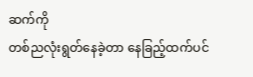ဆက်ကို
တစ်ညလုံးရွတ်နေခဲ့တာ နေခြည့်ထက်ပင်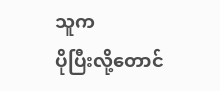သူက
ပိုပြီးလို့တောင်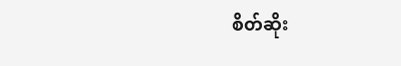စိတ်ဆိုး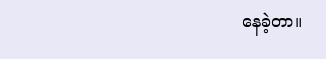နေခဲ့တာ။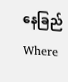နေခြည်Where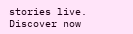stories live. Discover now